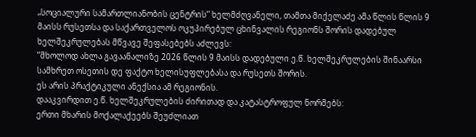„სოციალური სამართლიანობის ცენტრის“ ხელმძღვანელი, თამთა მიქელაძე ამა წლის წლის 9 მაისს რუსეთსა და საქართველოს ოკუპირებულ ცხინვალის რეგიონს შორის დადებულ ხელშეკრულებას მწვავე შეფასებებს აძლევს:
“მხოლოდ ახლა გავაანალიზე 2026 წლის 9 მაისს დადებული ე.წ. ხელშეკრულების შინაარსი სამხრეთ ოსეთის დე ფაქტო ხელისუფლებასა და რუსეთს შორის.
ეს არის პრაქტიკული ანექსია ამ რეგიონის.
დააკვირდით ე.წ. ხელშეკრულების ძირითად და კატასტროფულ ნორმებს:
ერთი მხარის მოქალაქეებს შეუძლიათ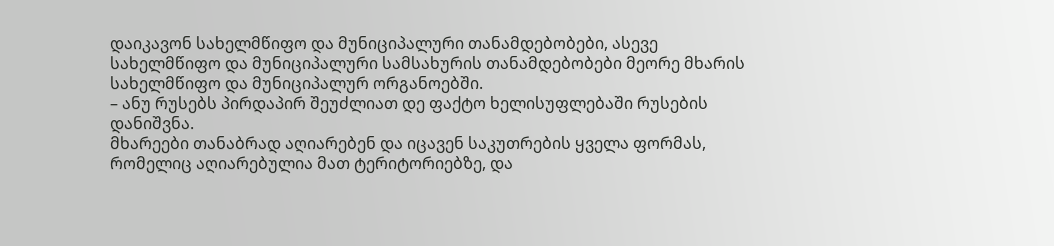დაიკავონ სახელმწიფო და მუნიციპალური თანამდებობები, ასევე სახელმწიფო და მუნიციპალური სამსახურის თანამდებობები მეორე მხარის სახელმწიფო და მუნიციპალურ ორგანოებში.
– ანუ რუსებს პირდაპირ შეუძლიათ დე ფაქტო ხელისუფლებაში რუსების დანიშვნა.
მხარეები თანაბრად აღიარებენ და იცავენ საკუთრების ყველა ფორმას, რომელიც აღიარებულია მათ ტერიტორიებზე, და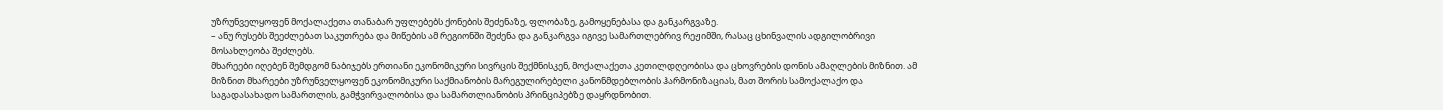უზრუნველყოფენ მოქალაქეთა თანაბარ უფლებებს ქონების შეძენაზე, ფლობაზე, გამოყენებასა და განკარგვაზე.
– ანუ რუსებს შეეძლებათ საკუთრება და მიწების ამ რეგიონში შეძენა და განკარგვა იგივე სამართლებრივ რეჟიმში, რასაც ცხინვალის ადგილობრივი მოსახლეობა შეძლებს.
მხარეები იღებენ შემდგომ ნაბიჯებს ერთიანი ეკონომიკური სივრცის შექმნისკენ, მოქალაქეთა კეთილდღეობისა და ცხოვრების დონის ამაღლების მიზნით. ამ მიზნით მხარეები უზრუნველყოფენ ეკონომიკური საქმიანობის მარეგულირებელი კანონმდებლობის ჰარმონიზაციას, მათ შორის სამოქალაქო და საგადასახადო სამართლის, გამჭვირვალობისა და სამართლიანობის პრინციპებზე დაყრდნობით.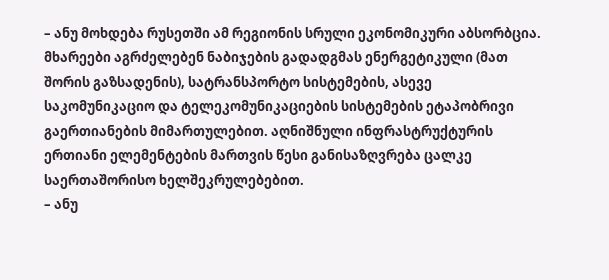– ანუ მოხდება რუსეთში ამ რეგიონის სრული ეკონომიკური აბსორბცია.
მხარეები აგრძელებენ ნაბიჯების გადადგმას ენერგეტიკული (მათ შორის გაზსადენის), სატრანსპორტო სისტემების, ასევე საკომუნიკაციო და ტელეკომუნიკაციების სისტემების ეტაპობრივი გაერთიანების მიმართულებით. აღნიშნული ინფრასტრუქტურის ერთიანი ელემენტების მართვის წესი განისაზღვრება ცალკე საერთაშორისო ხელშეკრულებებით.
– ანუ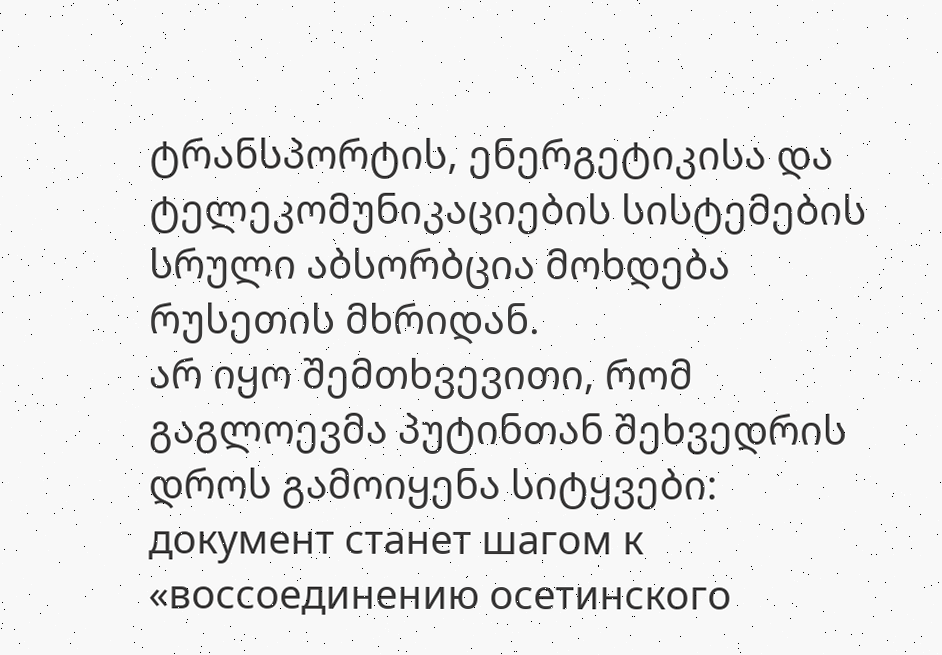ტრანსპორტის, ენერგეტიკისა და ტელეკომუნიკაციების სისტემების სრული აბსორბცია მოხდება რუსეთის მხრიდან.
არ იყო შემთხვევითი, რომ გაგლოევმა პუტინთან შეხვედრის დროს გამოიყენა სიტყვები: документ станет шагом к «воссоединению осетинского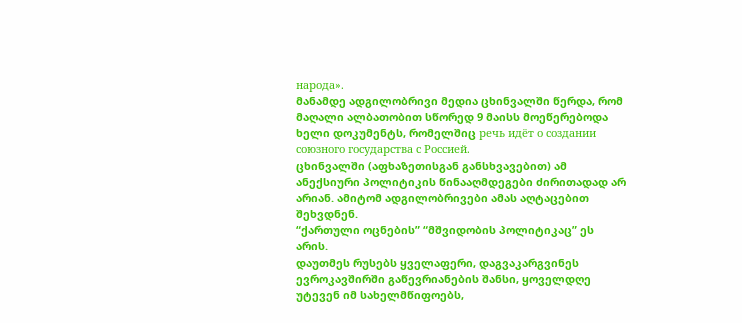народа».
მანამდე ადგილობრივი მედია ცხინვალში წერდა, რომ მაღალი ალბათობით სწორედ 9 მაისს მოეწერებოდა ხელი დოკუმენტს, რომელშიც речь идёт о создании союзного государства с Россией.
ცხინვალში (აფხაზეთისგან განსხვავებით) ამ ანექსიური პოლიტიკის წინააღმდეგები ძირითადად არ არიან. ამიტომ ადგილობრივები ამას აღტაცებით შეხვდნენ.
“ქართული ოცნების” “მშვიდობის პოლიტიკაც” ეს არის.
დაუთმეს რუსებს ყველაფერი, დაგვაკარგვინეს ევროკავშირში გაწევრიანების შანსი, ყოველდღე უტევენ იმ სახელმწიფოებს,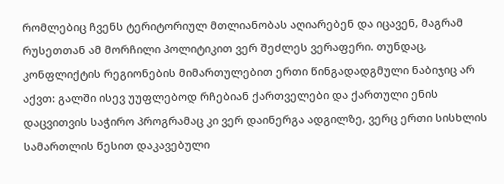რომლებიც ჩვენს ტერიტორიულ მთლიანობას აღიარებენ და იცავენ, მაგრამ რუსეთთან ამ მორჩილი პოლიტიკით ვერ შეძლეს ვერაფერი. თუნდაც, კონფლიქტის რეგიონების მიმართულებით ერთი წინგადადგმული ნაბიჯიც არ აქვთ: გალში ისევ უუფლებოდ რჩებიან ქართველები და ქართული ენის დაცვითვის საჭირო პროგრამაც კი ვერ დაინერგა ადგილზე, ვერც ერთი სისხლის სამართლის წესით დაკავებული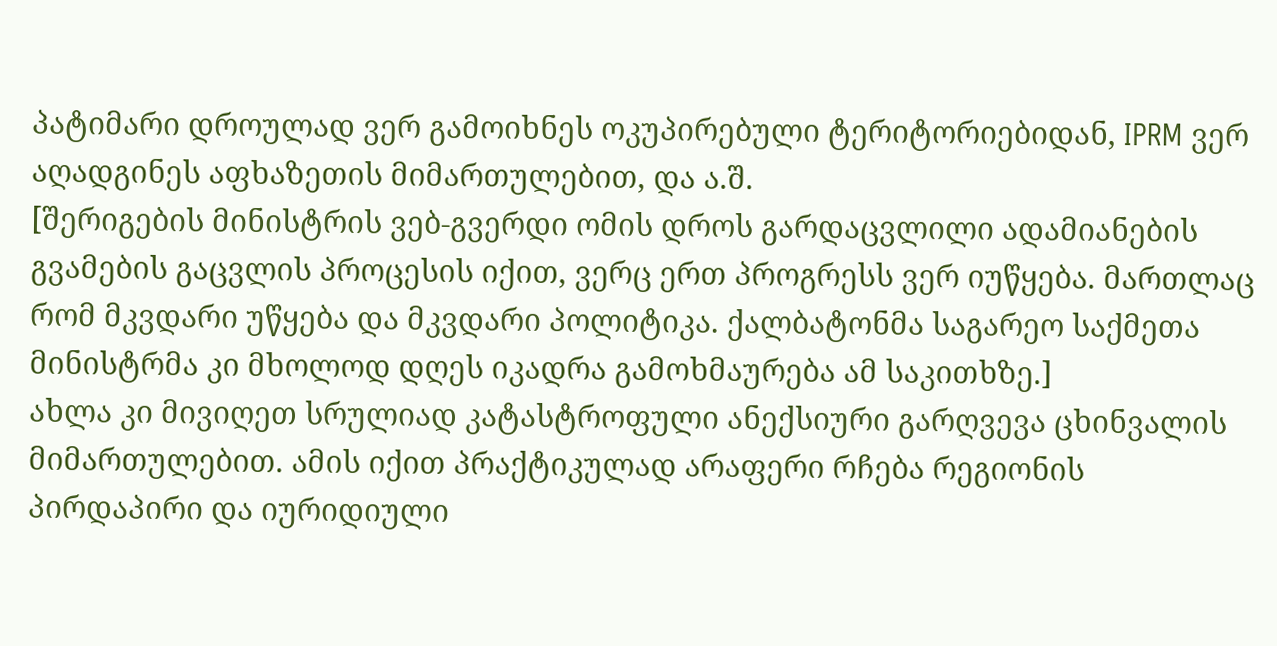პატიმარი დროულად ვერ გამოიხნეს ოკუპირებული ტერიტორიებიდან, IPRM ვერ აღადგინეს აფხაზეთის მიმართულებით, და ა.შ.
[შერიგების მინისტრის ვებ-გვერდი ომის დროს გარდაცვლილი ადამიანების გვამების გაცვლის პროცესის იქით, ვერც ერთ პროგრესს ვერ იუწყება. მართლაც რომ მკვდარი უწყება და მკვდარი პოლიტიკა. ქალბატონმა საგარეო საქმეთა მინისტრმა კი მხოლოდ დღეს იკადრა გამოხმაურება ამ საკითხზე.]
ახლა კი მივიღეთ სრულიად კატასტროფული ანექსიური გარღვევა ცხინვალის მიმართულებით. ამის იქით პრაქტიკულად არაფერი რჩება რეგიონის პირდაპირი და იურიდიული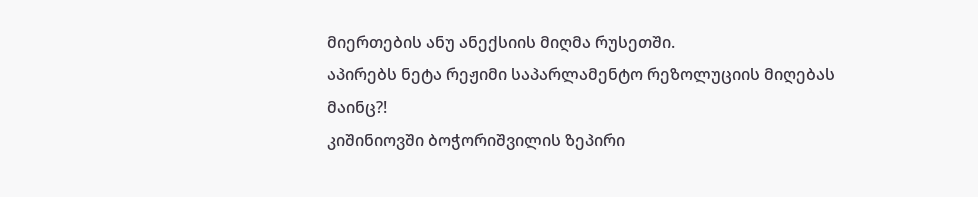მიერთების ანუ ანექსიის მიღმა რუსეთში.
აპირებს ნეტა რეჟიმი საპარლამენტო რეზოლუციის მიღებას მაინც?!
კიშინიოვში ბოჭორიშვილის ზეპირი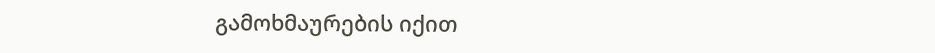გამოხმაურების იქით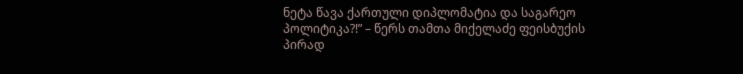ნეტა წავა ქართული დიპლომატია და საგარეო პოლიტიკა?!” – წერს თამთა მიქელაძე ფეისბუქის პირად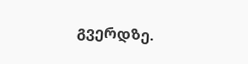გვერდზე.